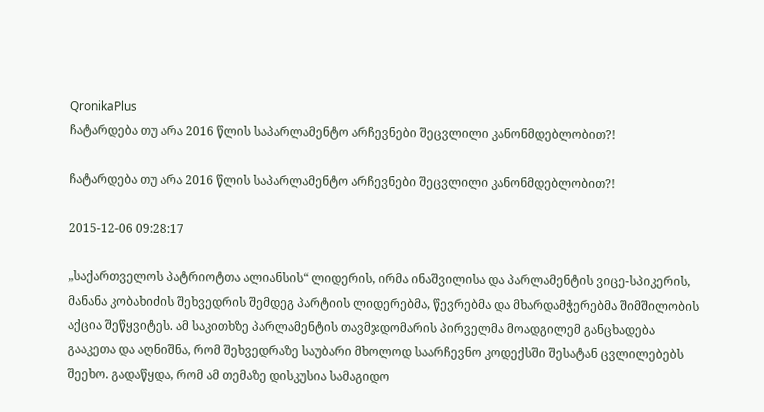QronikaPlus
ჩატარდება თუ არა 2016 წლის საპარლამენტო არჩევნები შეცვლილი კანონმდებლობით?!

ჩატარდება თუ არა 2016 წლის საპარლამენტო არჩევნები შეცვლილი კანონმდებლობით?!

2015-12-06 09:28:17

„საქართველოს პატრიოტთა ალიანსის“ ლიდერის, ირმა ინაშვილისა და პარლამენტის ვიცე-სპიკერის, მანანა კობახიძის შეხვედრის შემდეგ პარტიის ლიდერებმა, წევრებმა და მხარდამჭერებმა შიმშილობის აქცია შეწყვიტეს. ამ საკითხზე პარლამენტის თავმჯდომარის პირველმა მოადგილემ განცხადება გააკეთა და აღნიშნა, რომ შეხვედრაზე საუბარი მხოლოდ საარჩევნო კოდექსში შესატან ცვლილებებს შეეხო. გადაწყდა, რომ ამ თემაზე დისკუსია სამაგიდო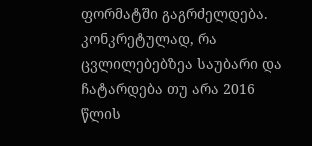ფორმატში გაგრძელდება. კონკრეტულად, რა ცვლილებებზეა საუბარი და ჩატარდება თუ არა 2016 წლის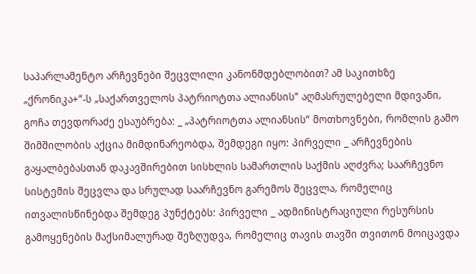საპარლამენტო არჩევნები შეცვლილი კანონმდებლობით? ამ საკითხზე „ქრონიკა+“-ს „საქართველოს პატრიოტთა ალიანსის“ აღმასრულებელი მდივანი, გოჩა თევდორაძე ესაუბრება: _ „პატრიოტთა ალიანსის“ მოთხოვნები, რომლის გამო შიმშილობის აქცია მიმდინარეობდა, შემდეგი იყო: პირველი _ არჩევნების გაყალბებასთან დაკავშირებით სისხლის სამართლის საქმის აღძვრა; საარჩევნო სისტემის შეცვლა და სრულად საარჩევნო გარემოს შეცვლა, რომელიც ითვალისწინებდა შემდეგ პუნქტებს: პირველი _ ადმინისტრაციული რესურსის გამოყენების მაქსიმალურად შეზღუდვა, რომელიც თავის თავში თვითონ მოიცავდა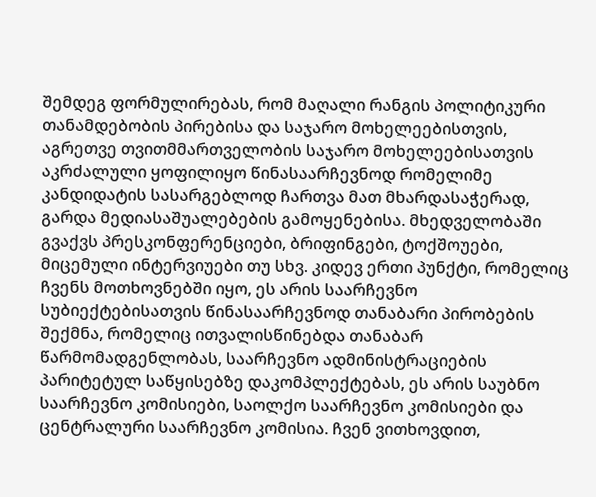შემდეგ ფორმულირებას, რომ მაღალი რანგის პოლიტიკური თანამდებობის პირებისა და საჯარო მოხელეებისთვის, აგრეთვე თვითმმართველობის საჯარო მოხელეებისათვის აკრძალული ყოფილიყო წინასაარჩევნოდ რომელიმე კანდიდატის სასარგებლოდ ჩართვა მათ მხარდასაჭერად, გარდა მედიასაშუალებების გამოყენებისა. მხედველობაში გვაქვს პრესკონფერენციები, ბრიფინგები, ტოქშოუები, მიცემული ინტერვიუები თუ სხვ. კიდევ ერთი პუნქტი, რომელიც ჩვენს მოთხოვნებში იყო, ეს არის საარჩევნო სუბიექტებისათვის წინასაარჩევნოდ თანაბარი პირობების შექმნა, რომელიც ითვალისწინებდა თანაბარ წარმომადგენლობას, საარჩევნო ადმინისტრაციების პარიტეტულ საწყისებზე დაკომპლექტებას, ეს არის საუბნო საარჩევნო კომისიები, საოლქო საარჩევნო კომისიები და ცენტრალური საარჩევნო კომისია. ჩვენ ვითხოვდით,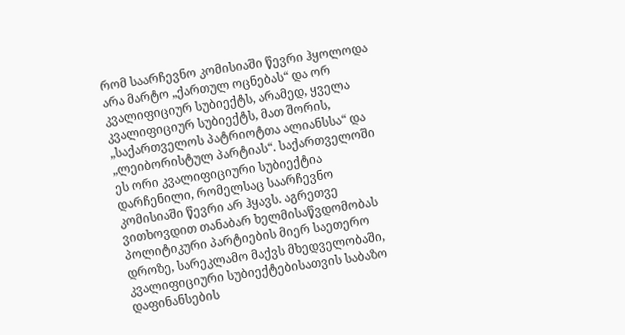რომ საარჩევნო კომისიაში წევრი ჰყოლოდა არა მარტო „ქართულ ოცნებას“ და ორ კვალიფიციურ სუბიექტს, არამედ, ყველა კვალიფიციურ სუბიექტს, მათ შორის, „საქართველოს პატრიოტთა ალიანსსა“ და „ლეიბორისტულ პარტიას“. საქართველოში ეს ორი კვალიფიციური სუბიექტია დარჩენილი, რომელსაც საარჩევნო კომისიაში წევრი არ ჰყავს. აგრეთვე ვითხოვდით თანაბარ ხელმისაწვდომობას პოლიტიკური პარტიების მიერ საეთერო დროზე, სარეკლამო მაქვს მხედველობაში, კვალიფიციური სუბიექტებისათვის საბაზო დაფინანსების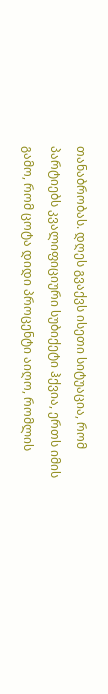თანაბრობას. დღეს გვაქვს ისეთი სიტუაცია, რომ პარტიებს კვალიფიციური სუბიქეტი ჰქვია, ერთს იმის გამო, რომ ცოტა დიდი პროცენტი აიღო, რომლის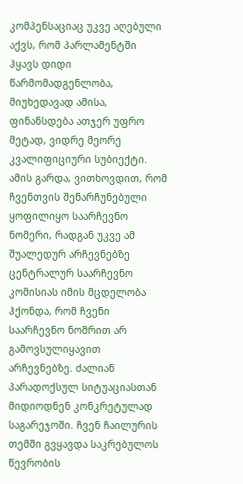კომპენსაციაც უკვე აღებული აქვს, რომ პარლამენტში ჰყავს დიდი წარმომადგენლობა, მიუხედავად ამისა, ფინანსდება ათჯერ უფრო მეტად, ვიდრე მეორე კვალიფიციური სუბიექტი. ამის გარდა, ვითხოვდით, რომ ჩვენთვის შენარჩუნებული ყოფილიყო საარჩევნო ნომერი, რადგან უკვე ამ შუალედურ არჩევნებზე ცენტრალურ საარჩევნო კომისიას იმის მცდელობა ჰქონდა, რომ ჩვენი საარჩევნო ნომრით არ გამოვსულიყავით არჩევნებზე. ძალიან პარადოქსულ სიტუაციასთან მიდიოდნენ კონკრეტულად საგარეჯოში. ჩვენ ჩაილურის თემში გვყავდა საკრებულოს წევრობის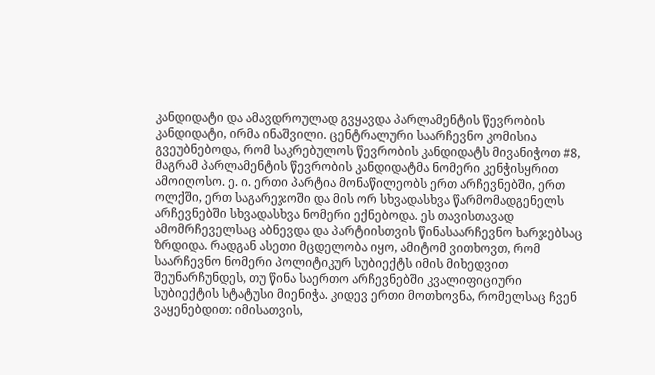კანდიდატი და ამავდროულად გვყავდა პარლამენტის წევრობის კანდიდატი, ირმა ინაშვილი. ცენტრალური საარჩევნო კომისია გვეუბნებოდა, რომ საკრებულოს წევრობის კანდიდატს მივანიჭოთ #8, მაგრამ პარლამენტის წევრობის კანდიდატმა ნომერი კენჭისყრით ამოიღოსო. ე. ი. ერთი პარტია მონაწილეობს ერთ არჩევნებში, ერთ ოლქში, ერთ საგარეჯოში და მის ორ სხვადასხვა წარმომადგენელს არჩევნებში სხვადასხვა ნომერი ექნებოდა. ეს თავისთავად ამომრჩეველსაც აბნევდა და პარტიისთვის წინასაარჩევნო ხარჯებსაც ზრდიდა. რადგან ასეთი მცდელობა იყო, ამიტომ ვითხოვთ, რომ საარჩევნო ნომერი პოლიტიკურ სუბიექტს იმის მიხედვით შეუნარჩუნდეს, თუ წინა საერთო არჩევნებში კვალიფიციური სუბიექტის სტატუსი მიენიჭა. კიდევ ერთი მოთხოვნა, რომელსაც ჩვენ ვაყენებდით: იმისათვის,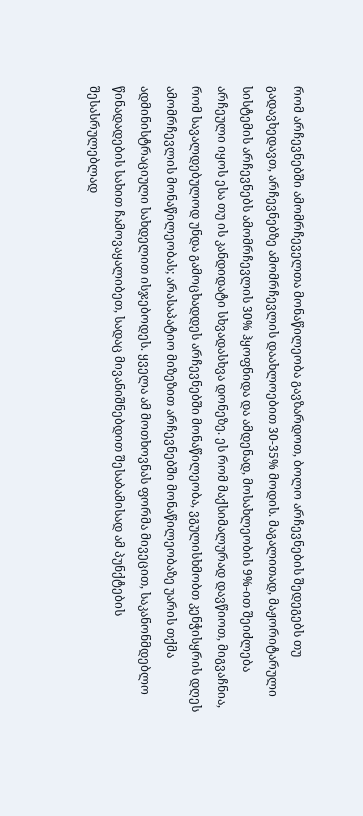რომ არჩევნებში ამომრჩეველთა მონაწილეობა გავზარდოთ, ბოლო არჩევნების შედეგებს თუ გადავხედავთ, არჩევნებზე ამომრჩევლის დაახლოებით 30-35% მოდის. მაგალითად, მაჟორიტარული სისტემის არჩევნებს ამომრჩევლის 30% ჰყოფნიდა და ამდენად, მოსახლეობის 9%-ით შეიძლება არჩეული იყოს ესა თუ ის კანდიდატი სხვადასხვა დონეზე. ეს რომ მაქსიმალურად დავწიოთ, მიგვაჩნია, რომ სავალდებულოდ უნდა გამოცხადდეს არჩევნებში მონაწილეობა, ვგულისხმობთ კენჭისყრის დღეს ამომრჩევლის მონაწილეობას; არასაპატიო მიზეზით არჩევნებში მონაწილეობაზე უარის თქმა ადმინისტრაციული სახდელით ისჯებოდეს. ყველა ამ მოთხოვნას ფორმა მივეცით, საკანონმდებლო წინადადების სახით ჩამოვაყალიბეთ, სადაც მივანიშნებდით შესაბამისად ამ პუნქტების შესასრულებლად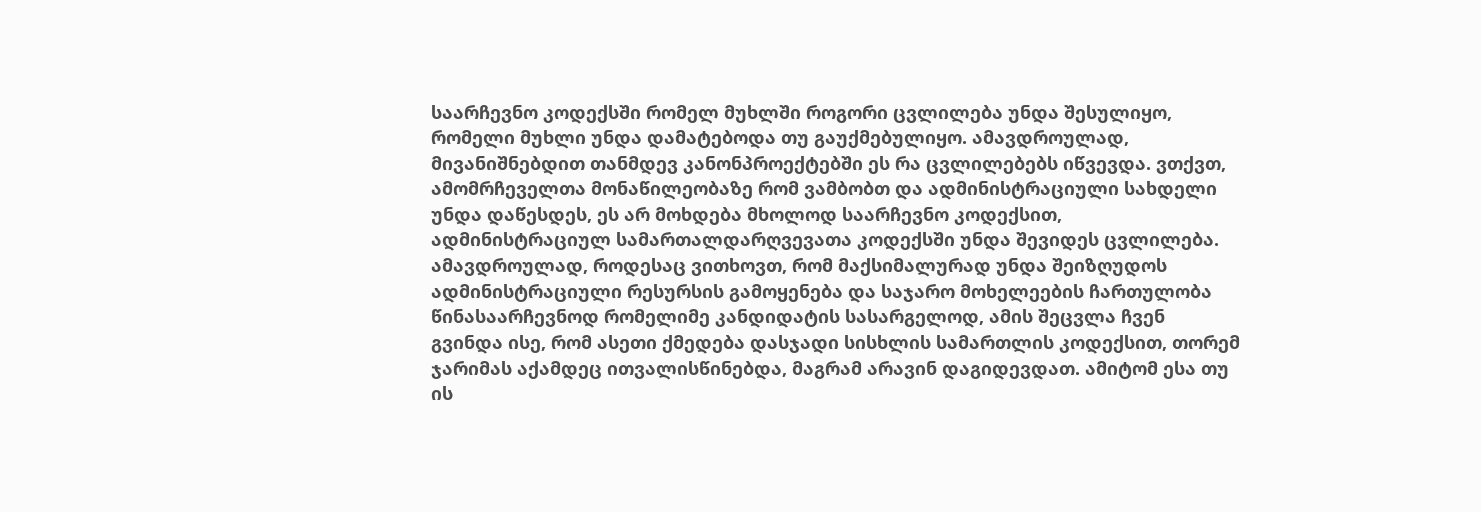საარჩევნო კოდექსში რომელ მუხლში როგორი ცვლილება უნდა შესულიყო, რომელი მუხლი უნდა დამატებოდა თუ გაუქმებულიყო. ამავდროულად, მივანიშნებდით თანმდევ კანონპროექტებში ეს რა ცვლილებებს იწვევდა. ვთქვთ, ამომრჩეველთა მონაწილეობაზე რომ ვამბობთ და ადმინისტრაციული სახდელი უნდა დაწესდეს, ეს არ მოხდება მხოლოდ საარჩევნო კოდექსით, ადმინისტრაციულ სამართალდარღვევათა კოდექსში უნდა შევიდეს ცვლილება. ამავდროულად, როდესაც ვითხოვთ, რომ მაქსიმალურად უნდა შეიზღუდოს ადმინისტრაციული რესურსის გამოყენება და საჯარო მოხელეების ჩართულობა წინასაარჩევნოდ რომელიმე კანდიდატის სასარგელოდ, ამის შეცვლა ჩვენ გვინდა ისე, რომ ასეთი ქმედება დასჯადი სისხლის სამართლის კოდექსით, თორემ ჯარიმას აქამდეც ითვალისწინებდა, მაგრამ არავინ დაგიდევდათ. ამიტომ ესა თუ ის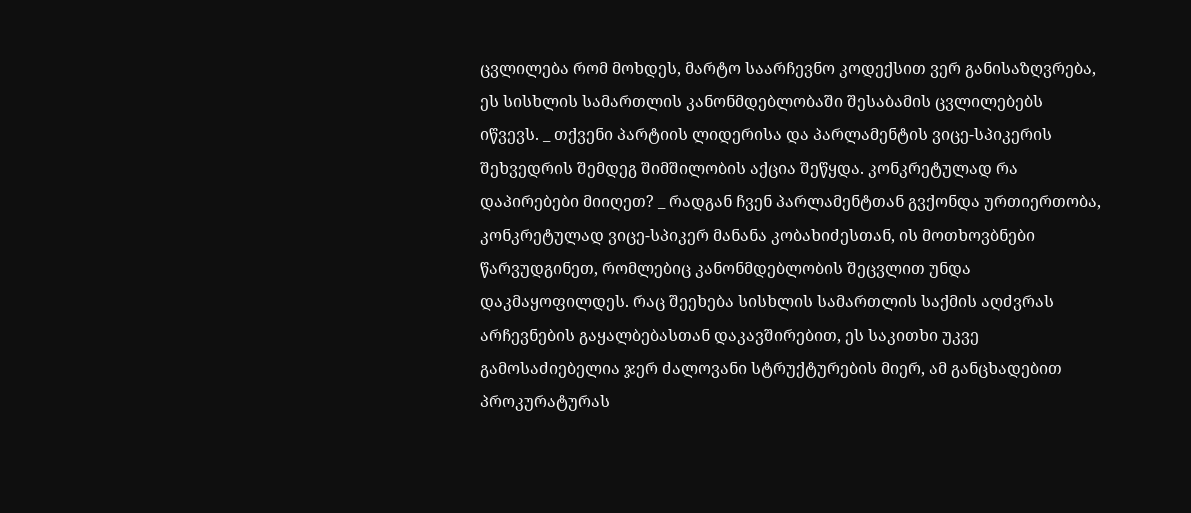ცვლილება რომ მოხდეს, მარტო საარჩევნო კოდექსით ვერ განისაზღვრება, ეს სისხლის სამართლის კანონმდებლობაში შესაბამის ცვლილებებს იწვევს. _ თქვენი პარტიის ლიდერისა და პარლამენტის ვიცე-სპიკერის შეხვედრის შემდეგ შიმშილობის აქცია შეწყდა. კონკრეტულად რა დაპირებები მიიღეთ? _ რადგან ჩვენ პარლამენტთან გვქონდა ურთიერთობა, კონკრეტულად ვიცე-სპიკერ მანანა კობახიძესთან, ის მოთხოვბნები წარვუდგინეთ, რომლებიც კანონმდებლობის შეცვლით უნდა დაკმაყოფილდეს. რაც შეეხება სისხლის სამართლის საქმის აღძვრას არჩევნების გაყალბებასთან დაკავშირებით, ეს საკითხი უკვე გამოსაძიებელია ჯერ ძალოვანი სტრუქტურების მიერ, ამ განცხადებით პროკურატურას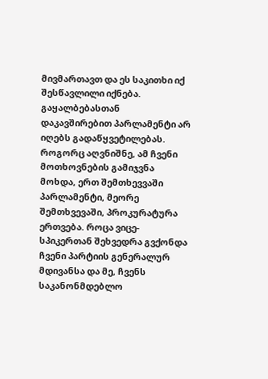მივმართავთ და ეს საკითხი იქ შესწავლილი იქნება. გაყალბებასთან დაკავშირებით პარლამენტი არ იღებს გადაწყვეტილებას. როგორც აღვნიშნე, ამ ჩვენი მოთხოვნების გამიჯვნა მოხდა, ერთ შემთხევვაში პარლამენტი, მეორე შემთხვევაში, პროკურატურა ერთვება. როცა ვიცე-სპიკერთან შეხვედრა გვქონდა ჩვენი პარტიის გენერალურ მდივანსა და მე, ჩვენს საკანონმდებლო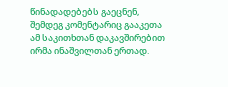წინადადებებს გაეცნენ, შემდეგ კომენტარიც გააკეთა ამ საკითხთან დაკავშირებით ირმა ინაშვილთან ერთად.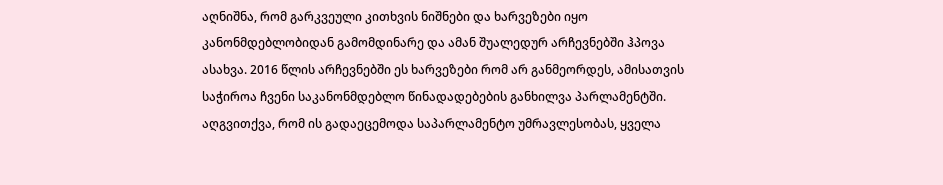აღნიშნა, რომ გარკვეული კითხვის ნიშნები და ხარვეზები იყო კანონმდებლობიდან გამომდინარე და ამან შუალედურ არჩევნებში ჰპოვა ასახვა. 2016 წლის არჩევნებში ეს ხარვეზები რომ არ განმეორდეს, ამისათვის საჭიროა ჩვენი საკანონმდებლო წინადადებების განხილვა პარლამენტში. აღგვითქვა, რომ ის გადაეცემოდა საპარლამენტო უმრავლესობას, ყველა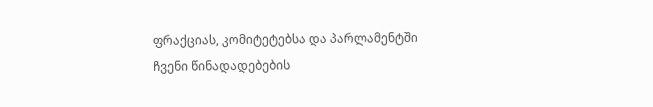ფრაქციას, კომიტეტებსა და პარლამენტში ჩვენი წინადადებების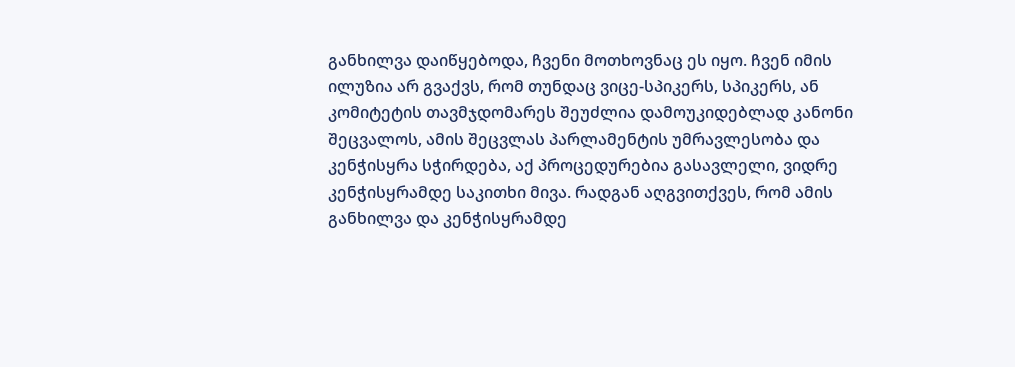განხილვა დაიწყებოდა, ჩვენი მოთხოვნაც ეს იყო. ჩვენ იმის ილუზია არ გვაქვს, რომ თუნდაც ვიცე-სპიკერს, სპიკერს, ან კომიტეტის თავმჯდომარეს შეუძლია დამოუკიდებლად კანონი შეცვალოს, ამის შეცვლას პარლამენტის უმრავლესობა და კენჭისყრა სჭირდება, აქ პროცედურებია გასავლელი, ვიდრე კენჭისყრამდე საკითხი მივა. რადგან აღგვითქვეს, რომ ამის განხილვა და კენჭისყრამდე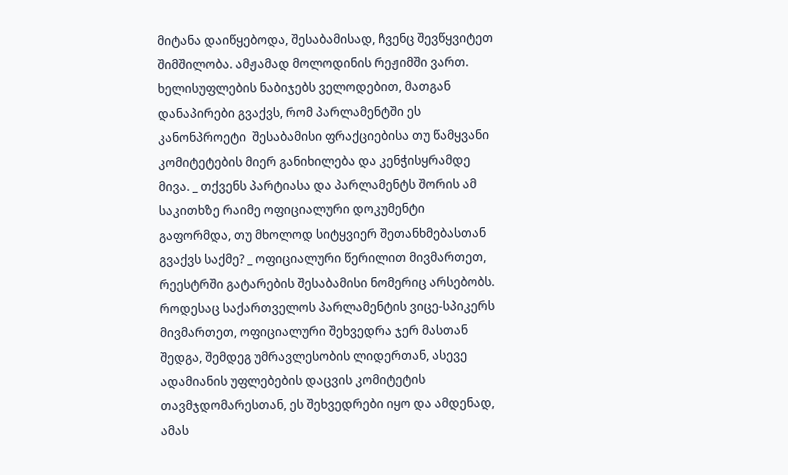მიტანა დაიწყებოდა, შესაბამისად, ჩვენც შევწყვიტეთ შიმშილობა. ამჟამად მოლოდინის რეჟიმში ვართ. ხელისუფლების ნაბიჯებს ველოდებით, მათგან დანაპირები გვაქვს, რომ პარლამენტში ეს კანონპროეტი  შესაბამისი ფრაქციებისა თუ წამყვანი კომიტეტების მიერ განიხილება და კენჭისყრამდე მივა. _ თქვენს პარტიასა და პარლამენტს შორის ამ საკითხზე რაიმე ოფიციალური დოკუმენტი გაფორმდა, თუ მხოლოდ სიტყვიერ შეთანხმებასთან გვაქვს საქმე? _ ოფიციალური წერილით მივმართეთ, რეესტრში გატარების შესაბამისი ნომერიც არსებობს. როდესაც საქართველოს პარლამენტის ვიცე-სპიკერს მივმართეთ, ოფიციალური შეხვედრა ჯერ მასთან შედგა, შემდეგ უმრავლესობის ლიდერთან, ასევე ადამიანის უფლებების დაცვის კომიტეტის თავმჯდომარესთან, ეს შეხვედრები იყო და ამდენად, ამას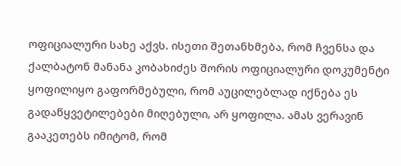ოფიციალური სახე აქვს. ისეთი შეთანხმება, რომ ჩვენსა და ქალბატონ მანანა კობახიძეს შორის ოფიციალური დოკუმენტი ყოფილიყო გაფორმებული, რომ აუცილებლად იქნება ეს გადაწყვეტილებები მიღებული, არ ყოფილა. ამას ვერავინ გააკეთებს იმიტომ, რომ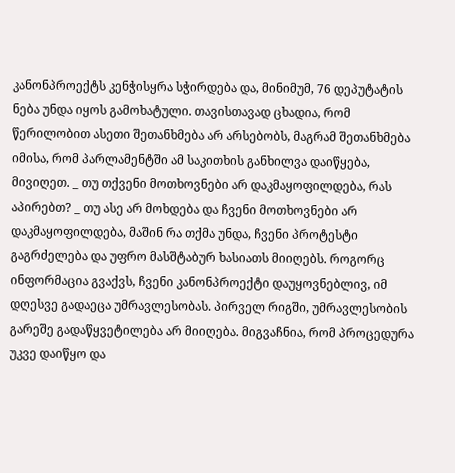კანონპროექტს კენჭისყრა სჭირდება და, მინიმუმ, 76 დეპუტატის ნება უნდა იყოს გამოხატული. თავისთავად ცხადია, რომ წერილობით ასეთი შეთანხმება არ არსებობს, მაგრამ შეთანხმება იმისა, რომ პარლამენტში ამ საკითხის განხილვა დაიწყება, მივიღეთ. _ თუ თქვენი მოთხოვნები არ დაკმაყოფილდება, რას აპირებთ? _ თუ ასე არ მოხდება და ჩვენი მოთხოვნები არ დაკმაყოფილდება, მაშინ რა თქმა უნდა, ჩვენი პროტესტი გაგრძელება და უფრო მასშტაბურ ხასიათს მიიღებს. როგორც ინფორმაცია გვაქვს, ჩვენი კანონპროექტი დაუყოვნებლივ, იმ დღესვე გადაეცა უმრავლესობას. პირველ რიგში, უმრავლესობის გარეშე გადაწყვეტილება არ მიიღება. მიგვაჩნია, რომ პროცედურა უკვე დაიწყო და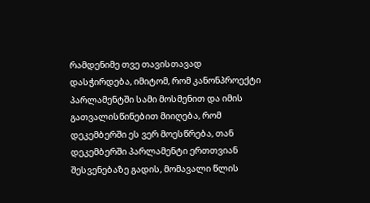რამდენიმე თვე თავისთავად დასჭირდება, იმიტომ, რომ კანონპროექტი პარლამენტში სამი მოსმენით და იმის გათვალისწინებით მიიღება, რომ დეკემბერში ეს ვერ მოესწრება, თან დეკემბერში პარლამენტი ერთთვიან შესვენებაზე გადის, მომავალი წლის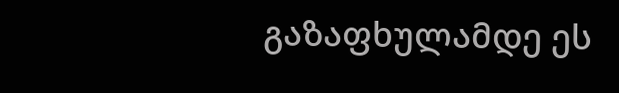გაზაფხულამდე ეს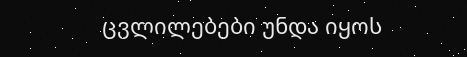ცვლილებები უნდა იყოს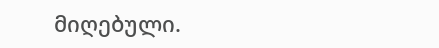მიღებული.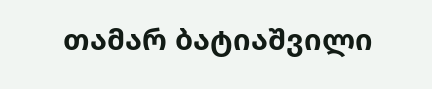თამარ ბატიაშვილი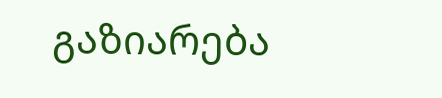გაზიარება